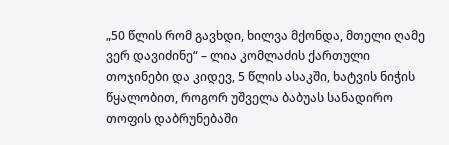„50 წლის რომ გავხდი, ხილვა მქონდა, მთელი ღამე ვერ დავიძინე“ – ლია კომლაძის ქართული თოჯინები და კიდევ, 5 წლის ასაკში, ხატვის ნიჭის წყალობით, როგორ უშველა ბაბუას სანადირო თოფის დაბრუნებაში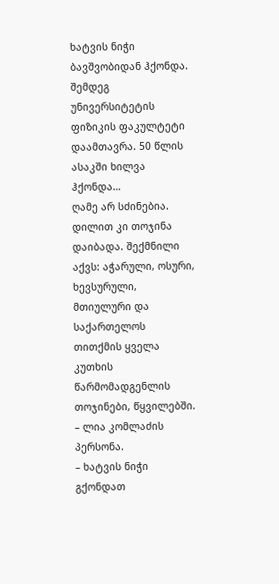ხატვის ნიჭი ბავშვობიდან ჰქონდა. შემდეგ უნივერსიტეტის ფიზიკის ფაკულტეტი დაამთავრა. 50 წლის ასაკში ხილვა ჰქონდა…
ღამე არ სძინებია. დილით კი თოჯინა დაიბადა. შექმნილი აქვს: აჭარული, ოსური, ხევსურული, მთიულური და  საქართელოს თითქმის ყველა კუთხის წარმომადგენლის თოჯინები, წყვილებში. – ლია კომლაძის პერსონა.
– ხატვის ნიჭი გქონდათ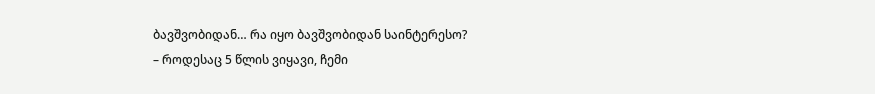ბავშვობიდან… რა იყო ბავშვობიდან საინტერესო?
– როდესაც 5 წლის ვიყავი, ჩემი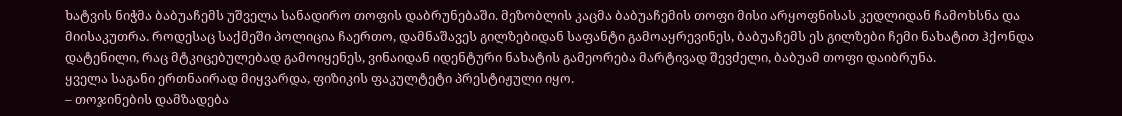ხატვის ნიჭმა ბაბუაჩემს უშველა სანადირო თოფის დაბრუნებაში. მეზობლის კაცმა ბაბუაჩემის თოფი მისი არყოფნისას კედლიდან ჩამოხსნა და მიისაკუთრა. როდესაც საქმეში პოლიცია ჩაერთო, დამნაშავეს გილზებიდან საფანტი გამოაყრევინეს, ბაბუაჩემს ეს გილზები ჩემი ნახატით ჰქონდა დატენილი, რაც მტკიცებულებად გამოიყენეს, ვინაიდან იდენტური ნახატის გამეორება მარტივად შევძელი, ბაბუამ თოფი დაიბრუნა.
ყველა საგანი ერთნაირად მიყვარდა, ფიზიკის ფაკულტეტი პრესტიჟული იყო.
– თოჯინების დამზადება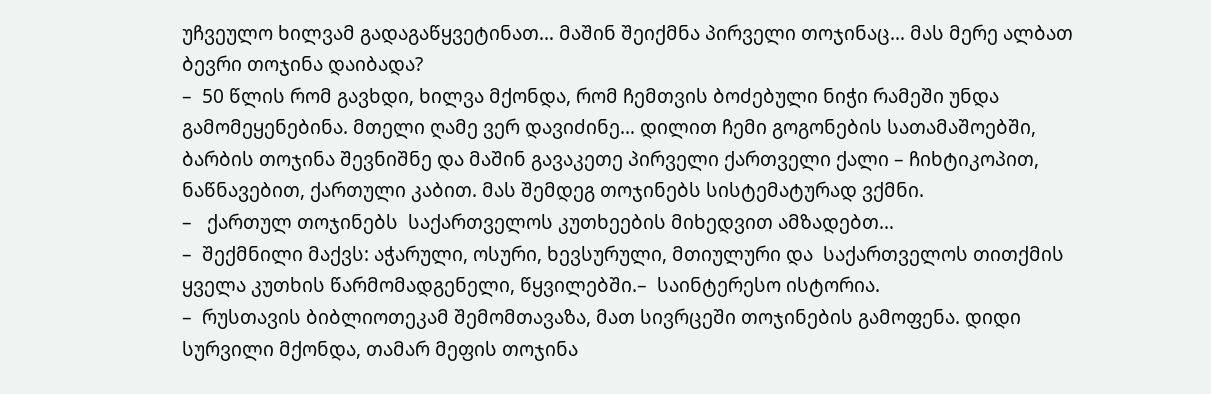უჩვეულო ხილვამ გადაგაწყვეტინათ… მაშინ შეიქმნა პირველი თოჯინაც… მას მერე ალბათ ბევრი თოჯინა დაიბადა?
–  50 წლის რომ გავხდი, ხილვა მქონდა, რომ ჩემთვის ბოძებული ნიჭი რამეში უნდა გამომეყენებინა. მთელი ღამე ვერ დავიძინე… დილით ჩემი გოგონების სათამაშოებში, ბარბის თოჯინა შევნიშნე და მაშინ გავაკეთე პირველი ქართველი ქალი – ჩიხტიკოპით, ნაწნავებით, ქართული კაბით. მას შემდეგ თოჯინებს სისტემატურად ვქმნი.
–   ქართულ თოჯინებს  საქართველოს კუთხეების მიხედვით ამზადებთ…
–  შექმნილი მაქვს: აჭარული, ოსური, ხევსურული, მთიულური და  საქართველოს თითქმის ყველა კუთხის წარმომადგენელი, წყვილებში.–  საინტერესო ისტორია.
–  რუსთავის ბიბლიოთეკამ შემომთავაზა, მათ სივრცეში თოჯინების გამოფენა. დიდი სურვილი მქონდა, თამარ მეფის თოჯინა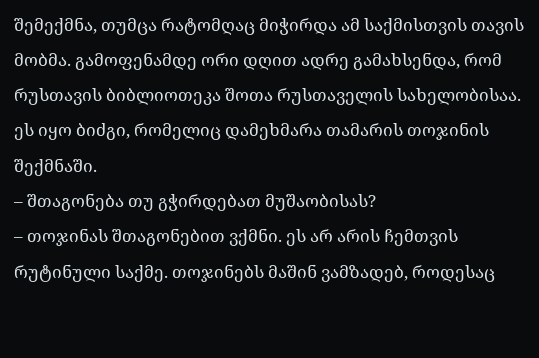შემექმნა, თუმცა რატომღაც მიჭირდა ამ საქმისთვის თავის მობმა. გამოფენამდე ორი დღით ადრე გამახსენდა, რომ რუსთავის ბიბლიოთეკა შოთა რუსთაველის სახელობისაა. ეს იყო ბიძგი, რომელიც დამეხმარა თამარის თოჯინის შექმნაში.
– შთაგონება თუ გჭირდებათ მუშაობისას?
– თოჯინას შთაგონებით ვქმნი. ეს არ არის ჩემთვის რუტინული საქმე. თოჯინებს მაშინ ვამზადებ, როდესაც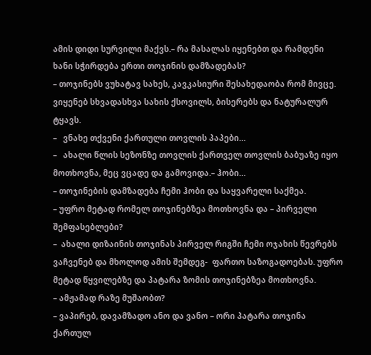ამის დიდი სურვილი მაქვს.– რა მასალას იყენებთ და რამდენი ხანი სჭირდება ერთი თოჯინის დამზადებას?
– თოჯინებს ვუხატავ სახეს, კავკასიური შესახედაობა რომ მივცე. ვიყენებ სხვადასხვა სახის ქსოვილს, ბისერებს და ნატურალურ ტყავს.
–   ვნახე თქვენი ქართული თოვლის პაპები…
–   ახალი წლის სეზონზე თოვლის ქართველ თოვლის ბაბუაზე იყო მოთხოვნა, მეც ვცადე და გამოვიდა.– ჰობი…
– თოჯინების დამზადება ჩემი ჰობი და საყვარელი საქმეა.
– უფრო მეტად რომელ თოჯინებზეა მოთხოვნა და – პირველი შემფასებლები?
–  ახალი დიზაინის თოჯინას პირველ რიგში ჩემი ოჯახის წევრებს ვაჩვენებ და მხოლოდ ამის შემდეგ-  ფართო საზოგადოებას. უფრო მეტად წყვილებზე და პატარა ზომის თოჯინებზეა მოთხოვნა.
– ამჟამად რაზე მუშაობთ?
– ვაპირებ, დავამზადო ანო და ვანო – ორი პატარა თოჯინა ქართულ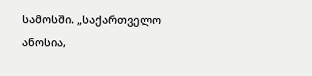სამოსში. „საქართველო ანოსია,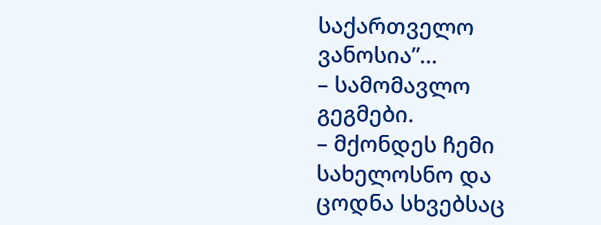საქართველო ვანოსია”…
– სამომავლო გეგმები.
– მქონდეს ჩემი სახელოსნო და ცოდნა სხვებსაც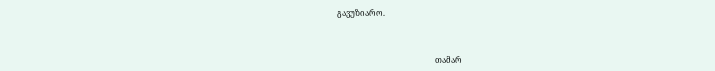გავუზიარო.



                                                 თამარ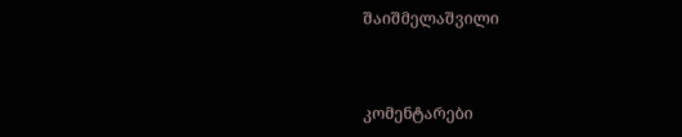შაიშმელაშვილი



კომენტარები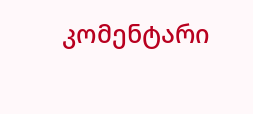კომენტარი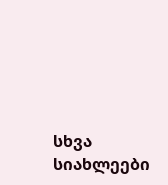სხვა სიახლეები